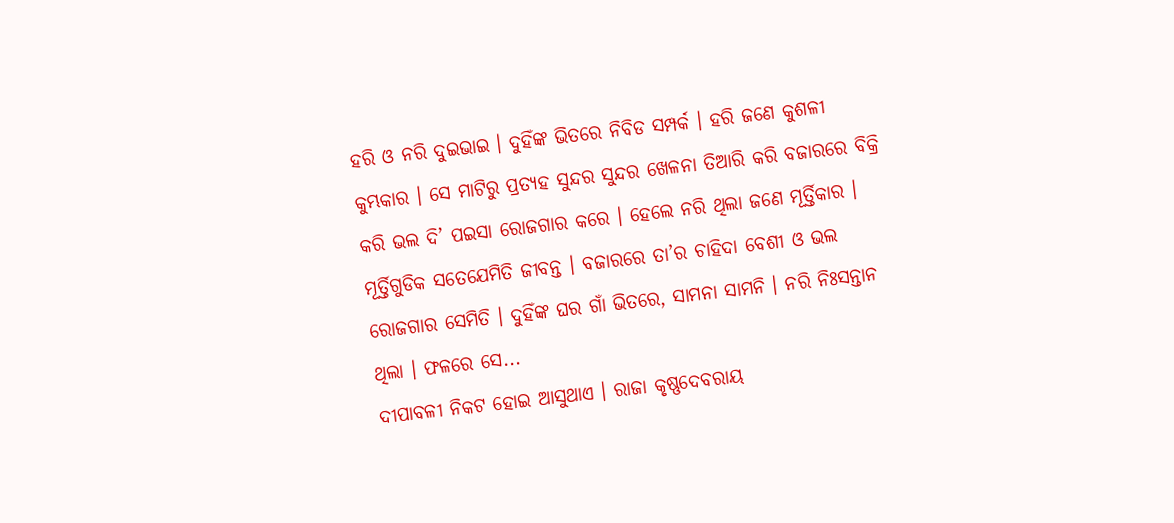ହରି ଓ ନରି ଦୁଇଭାଇ । ଦୁହିଁଙ୍କ ଭିତରେ ନିବିଡ ସମ୍ପର୍କ । ହରି ଜଣେ କୁଶଳୀ କୁମ୍ଭକାର । ସେ ମାଟିରୁ ପ୍ରତ୍ୟହ ସୁନ୍ଦର ସୁନ୍ଦର ଖେଳନା ତିଆରି କରି ବଜାରରେ ବିକ୍ରି କରି ଭଲ ଦି’ ପଇସା ରୋଜଗାର କରେ । ହେଲେ ନରି ଥିଲା ଜଣେ ମୂର୍ତ୍ତିକାର । ମୂର୍ତ୍ତିଗୁଡିକ ସତେଯେମିତି ଜୀବନ୍ତ । ବଜାରରେ ତା’ର ଚାହିଦା ବେଶୀ ଓ ଭଲ ରୋଜଗାର ସେମିତି । ଦୁହିଁଙ୍କ ଘର ଗାଁ ଭିତରେ, ସାମନା ସାମନି । ନରି ନିଃସନ୍ତାନ ଥିଲା । ଫଳରେ ସେ...
ଦୀପାବଳୀ ନିକଟ ହୋଇ ଆସୁଥାଏ । ରାଜା କୃଷ୍ଣଦେବରାୟ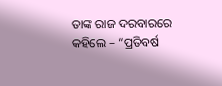ତାଙ୍କ ରାଜ ଦରବାରରେ କହିଲେ – “ପ୍ରତିବର୍ଷ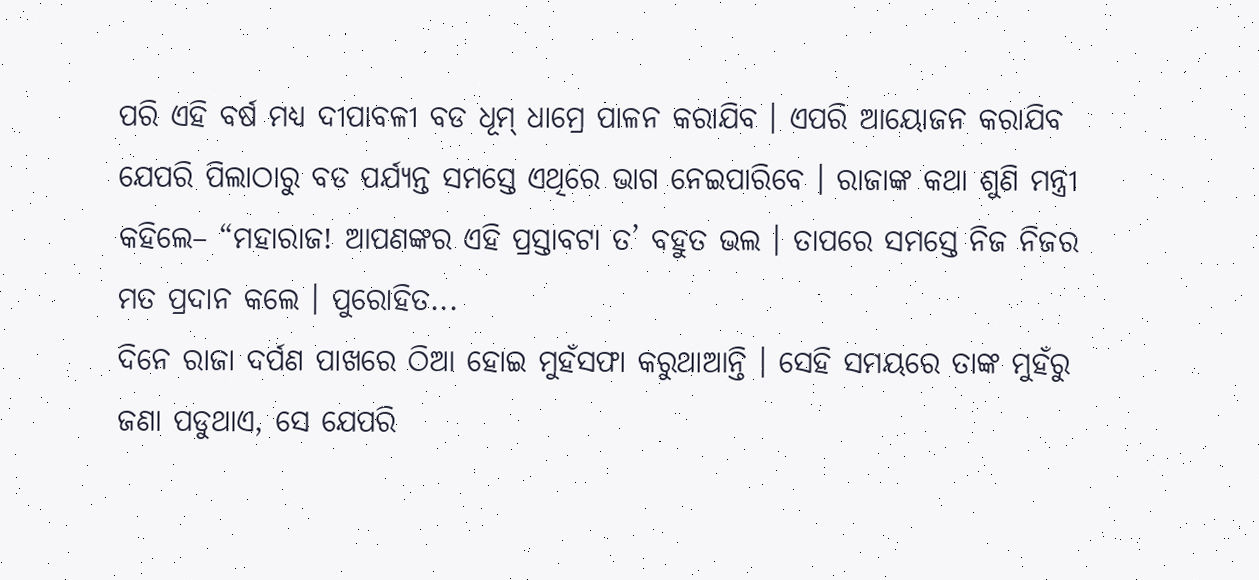ପରି ଏହି ବର୍ଷ ମଧ୍ୟ ଦୀପାବଳୀ ବଡ ଧୂମ୍ ଧାମ୍ରେ ପାଳନ କରାଯିବ । ଏପରି ଆୟୋଜନ କରାଯିବ ଯେପରି ପିଲାଠାରୁ ବଡ ପର୍ଯ୍ୟନ୍ତ ସମସ୍ତେ ଏଥିରେ ଭାଗ ନେଇପାରିବେ । ରାଜାଙ୍କ କଥା ଶୁଣି ମନ୍ତ୍ରୀ କହିଲେ– “ମହାରାଜ! ଆପଣଙ୍କର ଏହି ପ୍ରସ୍ତାବଟା ତ’ ବହୁତ ଭଲ । ତାପରେ ସମସ୍ତେ ନିଜ ନିଜର ମତ ପ୍ରଦାନ କଲେ । ପୁରୋହିତ...
ଦିନେ ରାଜା ଦର୍ପଣ ପାଖରେ ଠିଆ ହୋଇ ମୁହଁସଫା କରୁଥାଆନ୍ତି । ସେହି ସମୟରେ ତାଙ୍କ ମୁହଁରୁ ଜଣା ପଡୁଥାଏ, ସେ ଯେପରି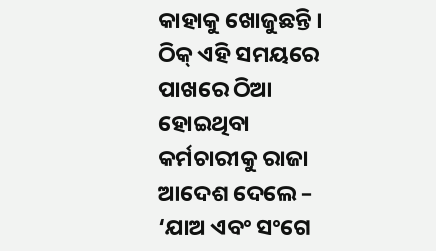କାହାକୁ ଖୋଜୁଛନ୍ତି । ଠିକ୍ ଏହି ସମୟରେ ପାଖରେ ଠିଆ ହୋଇଥିବା କର୍ମଚାରୀକୁ ରାଜା ଆଦେଶ ଦେଲେ – ‘ଯାଅ ଏବଂ ସଂଗେ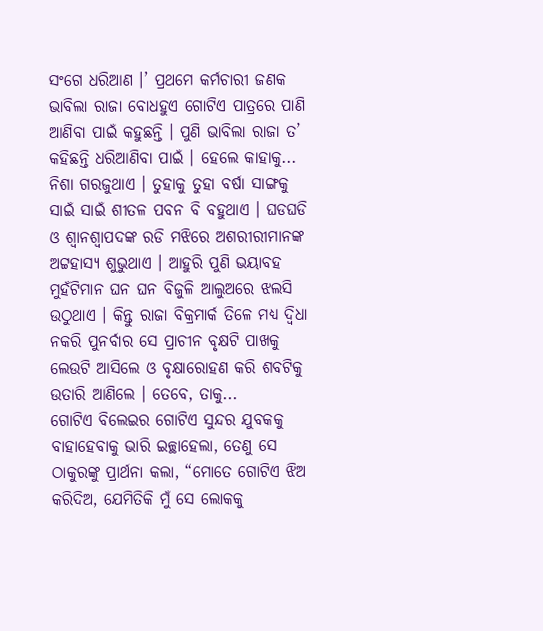ସଂଗେ ଧରିଆଣ ।’ ପ୍ରଥମେ କର୍ମଚାରୀ ଜଣକ ଭାବିଲା ରାଜା ବୋଧହୁଏ ଗୋଟିଏ ପାତ୍ରରେ ପାଣି ଆଣିବା ପାଇଁ କହୁଛନ୍ତି । ପୁଣି ଭାବିଲା ରାଜା ତ’ କହିଛନ୍ତି ଧରିଆଣିବା ପାଇଁ । ହେଲେ କାହାକୁ...
ନିଶା ଗରଜୁଥାଏ । ତୁହାକୁ ତୁହା ବର୍ଷା ସାଙ୍ଗକୁ ସାଇଁ ସାଇଁ ଶୀତଳ ପବନ ବି ବହୁଥାଏ । ଘଡଘଡି ଓ ଶ୍ୱାନଶ୍ୱାପଦଙ୍କ ରଡି ମଝିରେ ଅଶରୀରୀମାନଙ୍କ ଅଟ୍ଟହାସ୍ୟ ଶୁଭୁଥାଏ । ଆହୁରି ପୁଣି ଭୟାବହ ମୁହଁଟିମାନ ଘନ ଘନ ବିଜୁଳି ଆଲୁଅରେ ଝଲସି ଉଠୁଥାଏ । କିନ୍ତୁ ରାଜା ବିକ୍ରମାର୍କ ତିଳେ ମଧ୍ୟ ଦ୍ୱିଧା ନକରି ପୁନର୍ବାର ସେ ପ୍ରାଚୀନ ବୃକ୍ଷଟି ପାଖକୁ ଲେଉଟି ଆସିଲେ ଓ ବୃକ୍ଷାରୋହଣ କରି ଶବଟିକୁ ଉତାରି ଆଣିଲେ । ତେବେ, ତାକୁ...
ଗୋଟିଏ ବିଲେଇର ଗୋଟିଏ ସୁନ୍ଦର ଯୁବକକୁ ବାହାହେବାକୁ ଭାରି ଇଚ୍ଛାହେଲା, ତେଣୁ ସେ ଠାକୁରଙ୍କୁ ପ୍ରାର୍ଥନା କଲା, “ମୋତେ ଗୋଟିଏ ଝିଅ କରିଦିଅ, ଯେମିତିକି ମୁଁ ସେ ଲୋକକୁ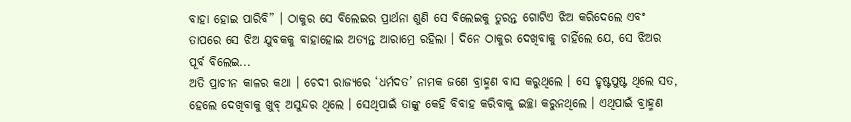ବାହା ହୋଇ ପାରିବି” । ଠାକୁର ସେ ବିଲେଇର ପ୍ରାର୍ଥନା ଶୁଣି ସେ ବିଲେଇକୁ ତୁରନ୍ତ ଗୋଟିଏ ଝିଅ କରିଦେଲେ ଏବଂ ତାପରେ ସେ ଝିଅ ଯୁବକକୁ ବାହାହୋଇ ଅତ୍ୟନ୍ତ ଆରାମ୍ରେ ରହିଲା । ଦିନେ ଠାକୁର ଦେଖିବାକୁ ଚାହିଁଲେ ଯେ, ସେ ଝିଅର ପୂର୍ବ ବିଲେଇ...
ଅତି ପ୍ରାଚୀନ କାଳର କଥା । ଚେଦୀ ରାଜ୍ୟରେ ‘ଧର୍ମଦତ’ ନାମକ ଜଣେ ବ୍ରାହ୍ମଣ ବାସ କରୁଥିଲେ । ସେ ହୃଷ୍ଟପୁଷ୍ଟ ଥିଲେ ସତ, ହେଲେ ଦେଖିବାକୁ ଖୁବ୍ ଅସୁନ୍ଦର ଥିଲେ । ସେଥିପାଇଁ ତାଙ୍କୁ କେହି ବିବାହ କରିବାକୁ ଇଚ୍ଛା କରୁନଥିଲେ । ଏଥିପାଇଁ ବ୍ରାହ୍ମଣ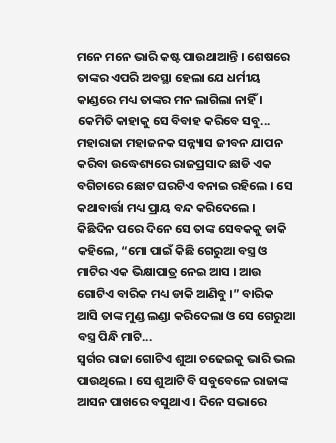ମନେ ମନେ ଭାରି କଷ୍ଟ ପାଉଥାଆନ୍ତି । ଶେଷରେ ତାଙ୍କର ଏପରି ଅବସ୍ଥା ହେଲା ଯେ ଧର୍ମୀୟ କାଣ୍ଡରେ ମଧ୍ୟ ତାଙ୍କର ମନ ଲାଗିଲା ନାହିଁ । କେମିତି କାହାକୁ ସେ ବିବାହ କରିବେ ସବୁ...
ମହାରାଜା ମହାଜନକ ସନ୍ନ୍ୟାସ ଜୀବନ ଯାପନ କରିବା ଉଦ୍ଧେଶ୍ୟରେ ରାଜପ୍ରସାଦ ଛାଡି ଏକ ବଗିଚାରେ ଛୋଟ ଘରଟିଏ ବନାଇ ରହିଲେ । ସେ କଥାବାର୍ତ୍ତା ମଧ୍ୟ ପ୍ରାୟ ବନ୍ଦ କରିଦେଲେ । କିଛିଦିନ ପରେ ଦିନେ ସେ ତାଙ୍କ ସେବକକୁ ଡାକି କହିଲେ, “ମୋ ପାଇଁ କିଛି ଗେରୁଆ ବସ୍ତ୍ର ଓ ମାଟିର ଏକ ଭିକ୍ଷାପାତ୍ର ନେଇ ଆସ । ଆଉ ଗୋଟିଏ ବାରିକ ମଧ୍ୟ ଡାକି ଆଣିବୁ ।” ବାରିକ ଆସି ତାଙ୍କ ମୁଣ୍ଡ ଲଣ୍ଡା କରିଦେଲା ଓ ସେ ଗେରୁଆ ବସ୍ତ୍ର ପିନ୍ଧି ମାଟି...
ସ୍ୱର୍ଗର ରାଜା ଗୋଟିଏ ଶୁଆ ଚଢେଇକୁ ଭାରି ଭଲ ପାଉଥିଲେ । ସେ ଶୁଆଟି ବି ସବୁବେଳେ ରାଜାଙ୍କ ଆସନ ପାଖରେ ବସୁଥାଏ । ଦିନେ ସଭାରେ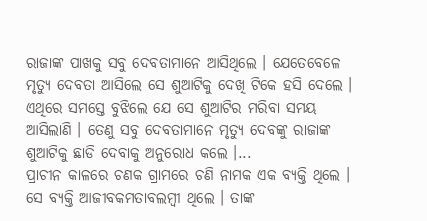ରାଜାଙ୍କ ପାଖକୁ ସବୁ ଦେବତାମାନେ ଆସିଥିଲେ । ଯେତେବେଳେ ମୃତ୍ୟୁ ଦେବତା ଆସିଲେ ସେ ଶୁଆଟିକୁ ଦେଖି ଟିକେ ହସି ଦେଲେ । ଏଥିରେ ସମସ୍ତେ ବୁଝିଲେ ଯେ ସେ ଶୁଆଟିର ମରିବା ସମୟ ଆସିଲାଣି । ତେଣୁ ସବୁ ଦେବତାମାନେ ମୃତ୍ୟୁ ଦେବଙ୍କୁ ରାଜାଙ୍କ ଶୁଆଟିକୁ ଛାଡି ଦେବାକୁ ଅନୁରୋଧ କଲେ ।...
ପ୍ରାଚୀନ କାଳରେ ଚଣକ ଗ୍ରାମରେ ଚଣି ନାମକ ଏକ ବ୍ୟକ୍ତି ଥିଲେ । ସେ ବ୍ୟକ୍ତି ଆଜୀବକମତାବଲମ୍ବୀ ଥିଲେ । ତାଙ୍କ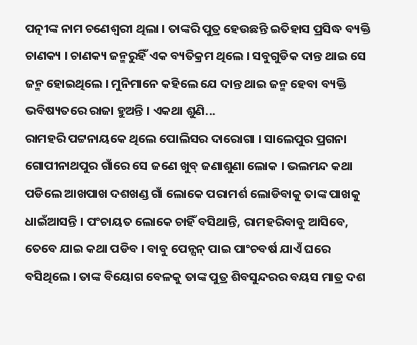ପତ୍ନୀଙ୍କ ନାମ ଚଣେଶ୍ୱରୀ ଥିଲା । ତାଙ୍କରି ପୁତ୍ର ହେଉଛନ୍ତି ଇତିହାସ ପ୍ରସିଦ୍ଧ ବ୍ୟକ୍ତି ଚାଣକ୍ୟ । ଚାଣକ୍ୟ ଜନ୍ମରୁହିଁ ଏକ ବ୍ୟତିକ୍ରମ ଥିଲେ । ସବୁଗୁଡିକ ଦାନ୍ତ ଥାଇ ସେ ଜନ୍ମ ହୋଇଥିଲେ । ମୁନିମାନେ କହିଲେ ଯେ ଦାନ୍ତ ଥାଇ ଜନ୍ମ ହେବା ବ୍ୟକ୍ତି ଭବିଷ୍ୟତରେ ରାଜା ହୁଅନ୍ତି । ଏକଥା ଶୁଣି...
ରାମହରି ପଟ୍ଟନାୟକେ ଥିଲେ ପୋଲିସର ଦାରୋଗା । ସାଲେପୁର ପ୍ରଗନା ଗୋପୀନାଥପୁର ଗାଁରେ ସେ ଜଣେ ଖୁବ୍ ଜଣାଶୁଣା ଲୋକ । ଭଲମନ୍ଦ କଥା ପଡିଲେ ଆଖପାଖ ଦଶଖଣ୍ଡ ଗାଁ ଲୋକେ ପରାମର୍ଶ ଲୋଡିବାକୁ ତାଙ୍କ ପାଖକୁ ଧାଇଁଆସନ୍ତି । ପଂଚାୟତ ଲୋକେ ଚାହିଁ ବସିଥାନ୍ତି, ରାମହରିବାବୁ ଆସିବେ, ତେବେ ଯାଇ କଥା ପଡିବ । ବାବୁ ପେନ୍ସନ୍ ପାଇ ପାଂଚବର୍ଷ ଯାଏଁ ଘରେ ବସିଥିଲେ । ତାଙ୍କ ବିୟୋଗ ବେଳକୁ ତାଙ୍କ ପୁତ୍ର ଶିବସୁନ୍ଦରର ବୟସ ମାତ୍ର ଦଶ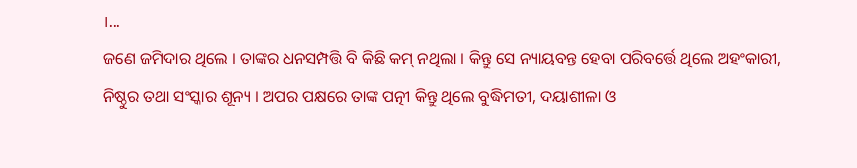।...
ଜଣେ ଜମିଦାର ଥିଲେ । ତାଙ୍କର ଧନସମ୍ପତ୍ତି ବି କିଛି କମ୍ ନଥିଲା । କିନ୍ତୁ ସେ ନ୍ୟାୟବନ୍ତ ହେବା ପରିବର୍ତ୍ତେ ଥିଲେ ଅହଂକାରୀ, ନିଷ୍ଠୁର ତଥା ସଂସ୍କାର ଶୂନ୍ୟ । ଅପର ପକ୍ଷରେ ତାଙ୍କ ପତ୍ନୀ କିନ୍ତୁ ଥିଲେ ବୁଦ୍ଧିମତୀ, ଦୟାଶୀଳା ଓ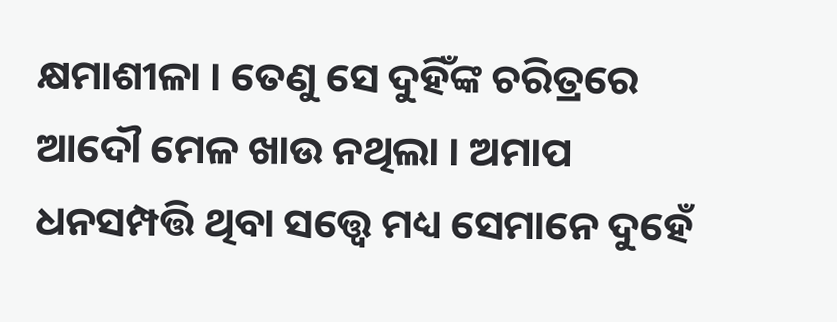କ୍ଷମାଶୀଳା । ତେଣୁ ସେ ଦୁହିଁଙ୍କ ଚରିତ୍ରରେ ଆଦୌ ମେଳ ଖାଉ ନଥିଲା । ଅମାପ ଧନସମ୍ପତ୍ତି ଥିବା ସତ୍ତ୍ୱେ ମଧ୍ୟ ସେମାନେ ଦୁହେଁ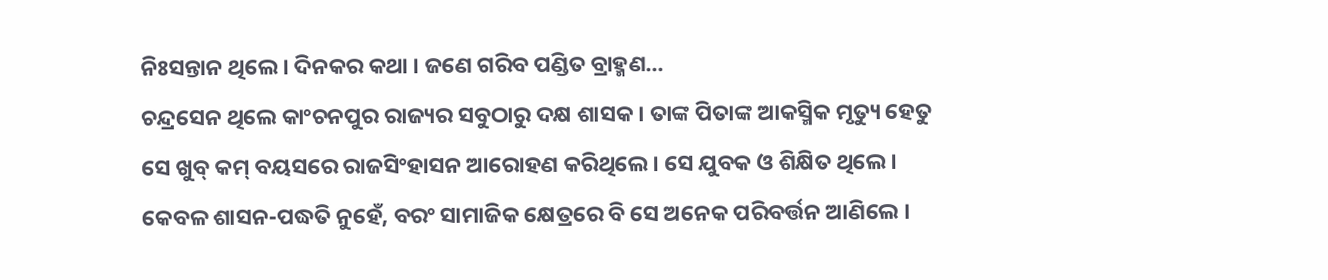ନିଃସନ୍ତାନ ଥିଲେ । ଦିନକର କଥା । ଜଣେ ଗରିବ ପଣ୍ଡିତ ବ୍ରାହ୍ମଣ...
ଚନ୍ଦ୍ରସେନ ଥିଲେ କାଂଚନପୁର ରାଜ୍ୟର ସବୁଠାରୁ ଦକ୍ଷ ଶାସକ । ତାଙ୍କ ପିତାଙ୍କ ଆକସ୍ମିକ ମୃତ୍ୟୁ ହେତୁ ସେ ଖୁବ୍ କମ୍ ବୟସରେ ରାଜସିଂହାସନ ଆରୋହଣ କରିଥିଲେ । ସେ ଯୁବକ ଓ ଶିକ୍ଷିତ ଥିଲେ । କେବଳ ଶାସନ-ପଦ୍ଧତି ନୁହେଁ, ବରଂ ସାମାଜିକ କ୍ଷେତ୍ରରେ ବି ସେ ଅନେକ ପରିବର୍ତ୍ତନ ଆଣିଲେ ।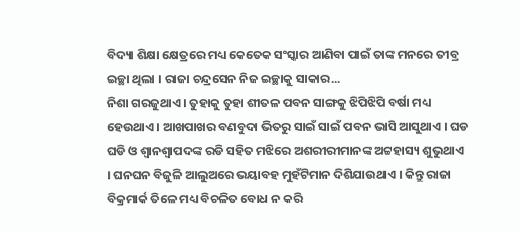ବିଦ୍ୟା ଶିକ୍ଷା କ୍ଷେତ୍ରରେ ମଧ୍ୟ କେତେକ ସଂସ୍କାର ଆଣିବା ପାଇଁ ତାଙ୍କ ମନରେ ତୀବ୍ର ଇଚ୍ଛା ଥିଲା । ରାଜା ଚନ୍ଦ୍ରସେନ ନିଜ ଇଚ୍ଛାକୁ ସାକାର...
ନିଶା ଗରଜୁଥାଏ । ତୁହାକୁ ତୁହା ଶୀତଳ ପବନ ସାଙ୍ଗକୁ ଝିପିଝିପି ବର୍ଷା ମଧ୍ୟ ହେଉଥାଏ । ଆଖପାଖର ବଣବୁଦା ଭିତରୁ ସାଇଁ ସାଇଁ ପବନ ଭାସି ଆସୁଥାଏ । ଘଡ ଘଡି ଓ ଶ୍ୱାନଶ୍ୱାପଦଙ୍କ ରଡି ସହିତ ମଝିରେ ଅଶରୀରୀମାନଙ୍କ ଅଟ୍ଟହାସ୍ୟ ଶୁଭୁଥାଏ । ଘନଘନ ବିଜୁଳି ଆଲୁଅରେ ଭୟାବହ ମୁହଁଟିମାନ ଦିଶିଯାଉଥାଏ । କିନ୍ତୁ ରାଜା ବିକ୍ରମାର୍କ ତିଳେ ମଧ୍ୟ ବିଚଳିତ ବୋଧ ନ କରି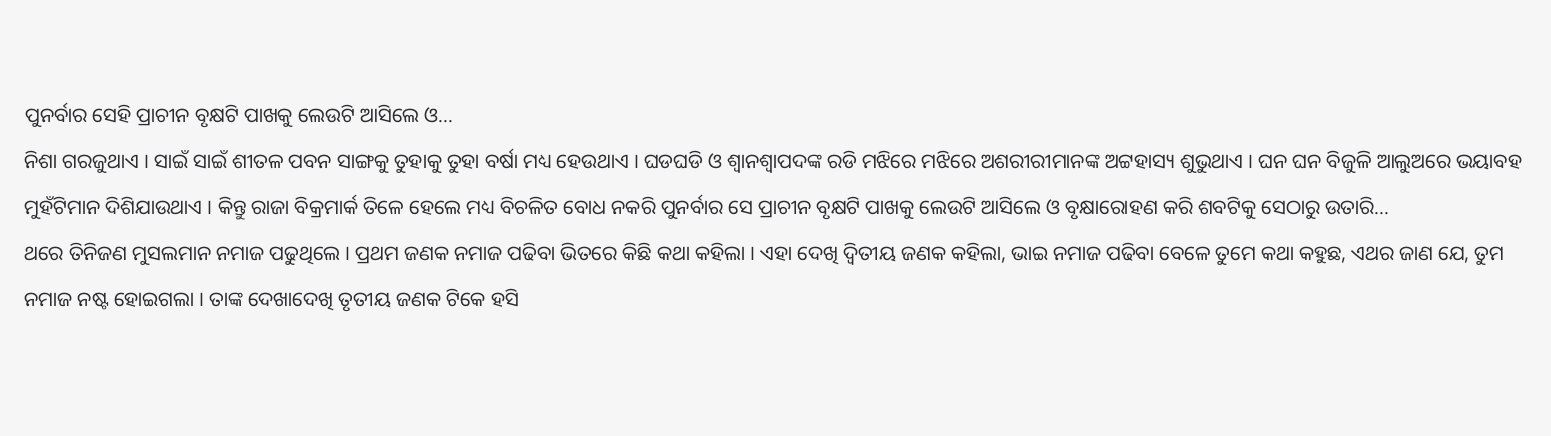ପୁନର୍ବାର ସେହି ପ୍ରାଚୀନ ବୃକ୍ଷଟି ପାଖକୁ ଲେଉଟି ଆସିଲେ ଓ...
ନିଶା ଗରଜୁଥାଏ । ସାଇଁ ସାଇଁ ଶୀତଳ ପବନ ସାଙ୍ଗକୁ ତୁହାକୁ ତୁହା ବର୍ଷା ମଧ୍ୟ ହେଉଥାଏ । ଘଡଘଡି ଓ ଶ୍ୱାନଶ୍ୱାପଦଙ୍କ ରଡି ମଝିରେ ମଝିରେ ଅଶରୀରୀମାନଙ୍କ ଅଟ୍ଟହାସ୍ୟ ଶୁଭୁଥାଏ । ଘନ ଘନ ବିଜୁଳି ଆଲୁଅରେ ଭୟାବହ ମୁହଁଟିମାନ ଦିଶିଯାଉଥାଏ । କିନ୍ତୁ ରାଜା ବିକ୍ରମାର୍କ ତିଳେ ହେଲେ ମଧ୍ୟ ବିଚଳିତ ବୋଧ ନକରି ପୁନର୍ବାର ସେ ପ୍ରାଚୀନ ବୃକ୍ଷଟି ପାଖକୁ ଲେଉଟି ଆସିଲେ ଓ ବୃକ୍ଷାରୋହଣ କରି ଶବଟିକୁ ସେଠାରୁ ଉତାରି...
ଥରେ ତିନିଜଣ ମୁସଲମାନ ନମାଜ ପଢୁଥିଲେ । ପ୍ରଥମ ଜଣକ ନମାଜ ପଢିବା ଭିତରେ କିଛି କଥା କହିଲା । ଏହା ଦେଖି ଦ୍ୱିତୀୟ ଜଣକ କହିଲା, ଭାଇ ନମାଜ ପଢିବା ବେଳେ ତୁମେ କଥା କହୁଛ, ଏଥର ଜାଣ ଯେ, ତୁମ ନମାଜ ନଷ୍ଟ ହୋଇଗଲା । ତାଙ୍କ ଦେଖାଦେଖି ତୃତୀୟ ଜଣକ ଟିକେ ହସି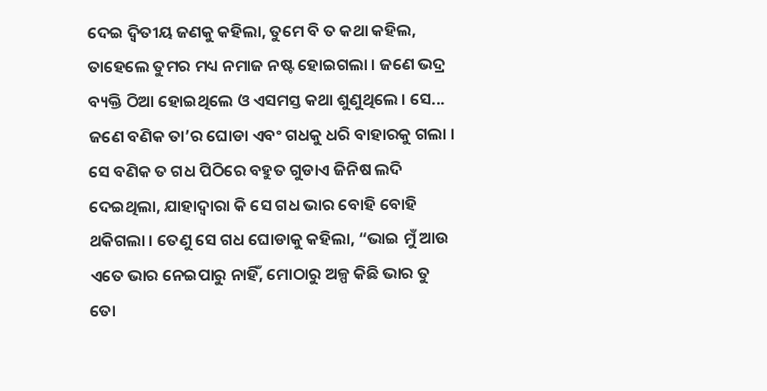ଦେଇ ଦ୍ୱିତୀୟ ଜଣକୁ କହିଲା, ତୁମେ ବି ତ କଥା କହିଲ, ତାହେଲେ ତୁମର ମଧ୍ୟ ନମାଜ ନଷ୍ଟ ହୋଇଗଲା । ଜଣେ ଭଦ୍ର ବ୍ୟକ୍ତି ଠିଆ ହୋଇଥିଲେ ଓ ଏସମସ୍ତ କଥା ଶୁଣୁଥିଲେ । ସେ...
ଜଣେ ବଣିକ ତା’ର ଘୋଡା ଏବଂ ଗଧକୁ ଧରି ବାହାରକୁ ଗଲା । ସେ ବଣିକ ତ ଗଧ ପିଠିରେ ବହୁତ ଗୁଡାଏ ଜିନିଷ ଲଦି ଦେଇଥିଲା, ଯାହାଦ୍ୱାରା କି ସେ ଗଧ ଭାର ବୋହି ବୋହି ଥକିଗଲା । ତେଣୁ ସେ ଗଧ ଘୋଡାକୁ କହିଲା, “ଭାଇ ମୁଁ ଆଉ ଏତେ ଭାର ନେଇପାରୁ ନାହିଁ, ମୋଠାରୁ ଅଳ୍ପ କିଛି ଭାର ତୁ ତୋ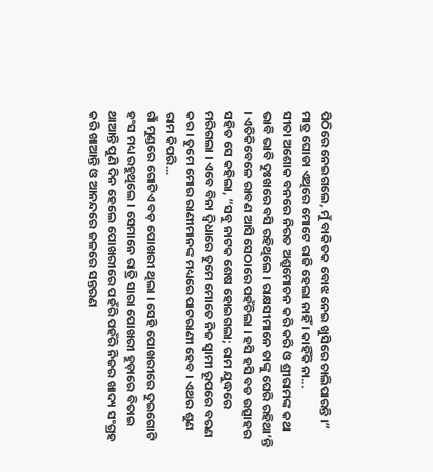ପିଠିରେ ନେଇଗଲେ, ମୁଁ ବାକିତକ ବୋଝ ନେଇ ଖୁସିରେ ଚାଲିପାରନ୍ତି ।” ମାତ୍ର ଘୋଡା ଏଥିରେ ମୋଟେ ରାଜି ହେଲା ନାହିଁ । କାହିଁକି ନା...
ସୀତା ଅଶୋକ ବନରେ ନିରତ ଅଶ୍ରୁମୋଚନ କରି କରି ଓ ଶ୍ରୀରାମଙ୍କ କଥା ଭାବି ଭାବି ଦୁଃଖରେ ବସି ରହିଥିଲେ । ରାକ୍ଷସୀମାନେ ତାଙ୍କୁ ଘେରି ରହିଥା’ନ୍ତି । ଏତିକିବେଳେ ରାବଣ ଆସି ସେଠାରେ ପହଁଚିଲା । ହସି ହସି ବଡ ଉତ୍ସାହର ସହିତ ସେ କହିଲା, “ସବୁ ନାଟକ ଶେଷ ହୋଇଗଲା; ରାମ ଯୁଦ୍ଧରେ ମରିଗଲା । ଏବେ ବିନା ଦ୍ୱିଧାରେ ତୁମେ ମୋତେ ନିଜ ସ୍ୱାମୀ ରୂପରେ ବରଣ କର । ତୁମେ ମୋର ରାଣୀମାନଙ୍କ ମଧ୍ୟରେ ପାଟରାଣୀ ହେବ । ଏଥର ଶୁଣ ରାମ କିପରି...
ଗାଁ ମୁଣ୍ଡରେ ଗୋଟିଏ ବଡ଼ ପୋଖରୀ ଥିଲା । ସେହି ପୋଖରୀରେ ଦୁଇଗୋଟି ହଂସ ମଧ୍ୟ ରହୁଥିଲେ । ସେମାନେ ରାତ୍ରି ସାରା ପୋଖରୀ ହୁଡ଼ାରେ ବିତାଇ ଥାଆନ୍ତି ପୁଣି ଦିନ ହେଲେ ପୋଖରୀରେ ପହଁରି ପହଁରି ନିଜର ଖାଦ୍ୟ ସଂଗ୍ରହ କରି ଖାଆନ୍ତି ଓ ଆନନ୍ଦରେ ଜଳରେ ସନ୍ତରଣ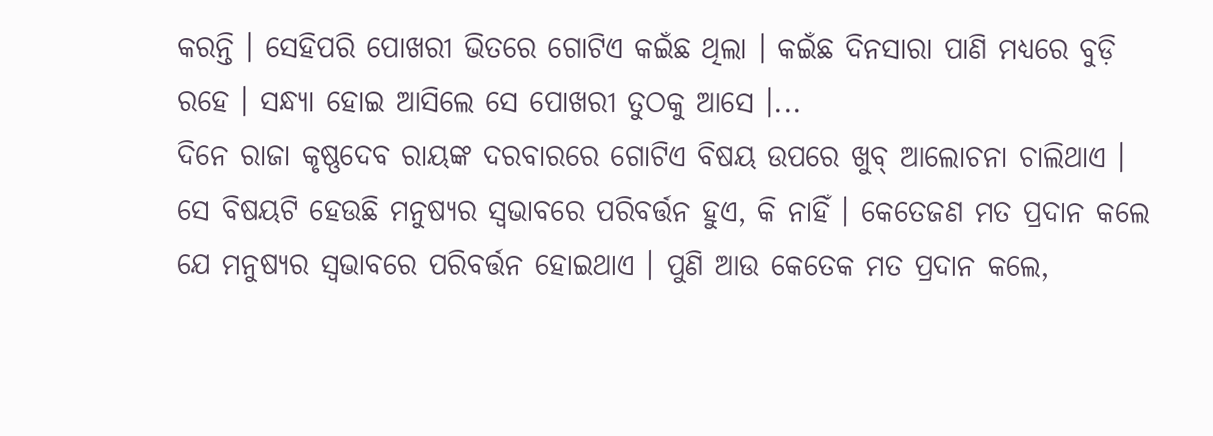କରନ୍ତି । ସେହିପରି ପୋଖରୀ ଭିତରେ ଗୋଟିଏ କଇଁଛ ଥିଲା । କଇଁଛ ଦିନସାରା ପାଣି ମଧ୍ୟରେ ବୁଡ଼ି ରହେ । ସନ୍ଧ୍ୟା ହୋଇ ଆସିଲେ ସେ ପୋଖରୀ ତୁଠକୁ ଆସେ ।...
ଦିନେ ରାଜା କୃଷ୍ଣଦେବ ରାୟଙ୍କ ଦରବାରରେ ଗୋଟିଏ ବିଷୟ ଉପରେ ଖୁବ୍ ଆଲୋଚନା ଚାଲିଥାଏ । ସେ ବିଷୟଟି ହେଉଛି ମନୁଷ୍ୟର ସ୍ୱଭାବରେ ପରିବର୍ତ୍ତନ ହୁଏ, କି ନାହିଁ । କେତେଜଣ ମତ ପ୍ରଦାନ କଲେ ଯେ ମନୁଷ୍ୟର ସ୍ୱଭାବରେ ପରିବର୍ତ୍ତନ ହୋଇଥାଏ । ପୁଣି ଆଉ କେତେକ ମତ ପ୍ରଦାନ କଲେ,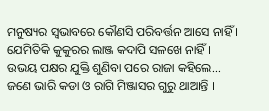ମନୁଷ୍ୟର ସ୍ୱଭାବରେ କୌଣସି ପରିବର୍ତ୍ତନ ଆସେ ନାହିଁ । ଯେମିତିକି କୁକୁରର ଲାଞ୍ଜ କଦାପି ସଳଖେ ନାହିଁ । ଉଭୟ ପକ୍ଷର ଯୁକ୍ତି ଶୁଣିବା ପରେ ରାଜା କହିଲେ...
ଜଣେ ଭାରି କଡା ଓ ରାଗି ମିଞ୍ଜାସର ଗୁରୁ ଥାଆନ୍ତି ।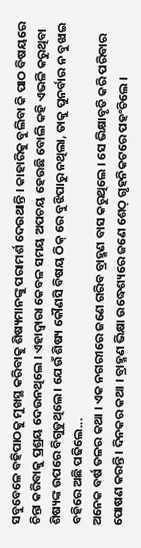ସବୁବେଳେ ବହିପାଠକୁ ମୁଖସ୍ଥ କରିବାକୁ ଶିଷ୍ୟମାନଙ୍କୁ ପରାମର୍ଶ ଦେଉଥାନ୍ତି । କାହାରିକୁ ବୁଲିବା କି ପାଠ ବିଷୟରେ ଚିନ୍ତା କରିବାକୁ ପ୍ରଶ୍ରୟ ଦେଉନଥିଲେ । ଏହାଦ୍ୱାରା କେବଳ ସମୟ ଅପଚୟ ହେଉଛି ବୋଲି କହି ଏଭଳି କରୁଥିବା ଶିଷ୍ୟଙ୍କ ଉପରେ ବିଗୁଡୁଥିଲେ । ଯେଉଁ ଶିଷ୍ୟ କୌଣସି ବିଷୟ ଠିକ୍ ରେ ବୁଝିପାରୁ ନଥିଲା, ତାକୁ ପୁନର୍ବାର ନ ବୁଝାଇ ବହିରେ ଅଛି ପଢିଲେ...
ଅନେକ ବର୍ଷ ତଳର କଥା । ଏକ ନଗରୀରେ ଜଣେ ଗରିବ ବ୍ରାହ୍ମଣ ବାସ କରୁଥିଲେ । ସେ ଭିକ୍ଷାବୃତି କରି ପରିବାର ପୋଷଣ କରନ୍ତି । ଦିନକର କଥା । ବ୍ରାହ୍ମଣ ଭିକ୍ଷା ଉଦ୍ଧେଶ୍ୟରେ ଜଣେ ଶେଠ୍ ଗୃହନିକଟରେ ପହଂଚିଲେ ।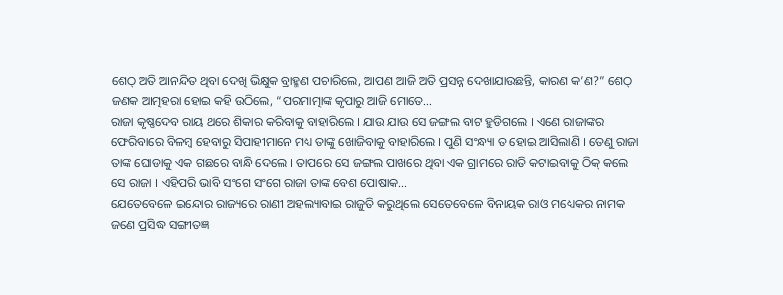ଶେଠ୍ ଅତି ଆନନ୍ଦିତ ଥିବା ଦେଖି ଭିକ୍ଷୁକ ବ୍ରାହ୍ମଣ ପଚାରିଲେ, ଆପଣ ଆଜି ଅତି ପ୍ରସନ୍ନ ଦେଖାଯାଉଛନ୍ତି, କାରଣ କ’ଣ?” ଶେଠ୍ ଜଣକ ଆତ୍ମହରା ହୋଇ କହି ଉଠିଲେ, “ପରମାତ୍ମାଙ୍କ କୃପାରୁ ଆଜି ମୋତେ...
ରାଜା କୃଷ୍ଣଦେବ ରାୟ ଥରେ ଶିକାର କରିବାକୁ ବାହାରିଲେ । ଯାଉ ଯାଉ ସେ ଜଙ୍ଗଲ ବାଟ ହୁଡିଗଲେ । ଏଣେ ରାଜାଙ୍କର ଫେରିବାରେ ବିଳମ୍ବ ହେବାରୁ ସିପାହୀମାନେ ମଧ୍ୟ ତାଙ୍କୁ ଖୋଜିବାକୁ ବାହାରିଲେ । ପୁଣି ସଂନ୍ଧ୍ୟା ତ ହୋଇ ଆସିଲାଣି । ତେଣୁ ରାଜା ତାଙ୍କ ଘୋଡାକୁ ଏକ ଗଛରେ ବାନ୍ଧି ଦେଲେ । ତାପରେ ସେ ଜଙ୍ଗଲ ପାଖରେ ଥିବା ଏକ ଗ୍ରାମରେ ରାତି କଟାଇବାକୁ ଠିକ୍ କଲେ ସେ ରାଜା । ଏହିପରି ଭାବି ସଂଗେ ସଂଗେ ରାଜା ତାଙ୍କ ବେଶ ପୋଷାକ...
ଯେତେବେଳେ ଇନ୍ଦୋର ରାଜ୍ୟରେ ରାଣୀ ଅହଲ୍ୟାବାଇ ରାଜୁତି କରୁଥିଲେ ସେତେବେଳେ ବିନାୟକ ରାଓ ମଧ୍ୟେକର ନାମକ ଜଣେ ପ୍ରସିଦ୍ଧ ସଙ୍ଗୀତଜ୍ଞ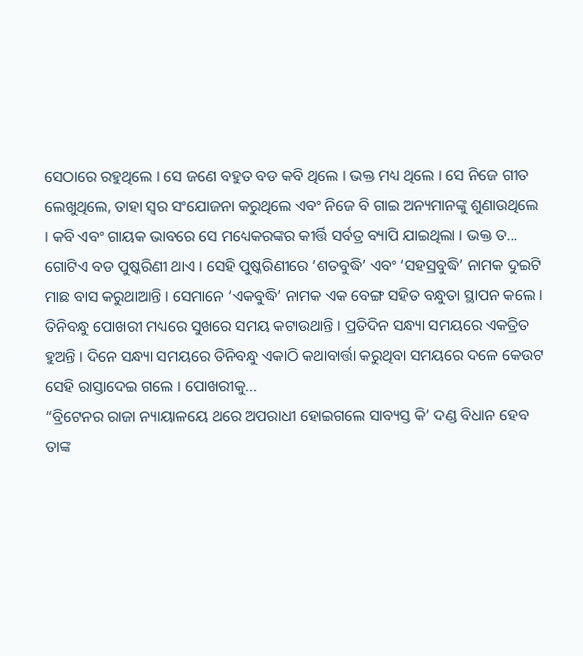ସେଠାରେ ରହୁଥିଲେ । ସେ ଜଣେ ବହୁତ ବଡ କବି ଥିଲେ । ଭକ୍ତ ମଧ୍ୟ ଥିଲେ । ସେ ନିଜେ ଗୀତ ଲେଖୁଥିଲେ, ତାହା ସ୍ୱର ସଂଯୋଜନା କରୁଥିଲେ ଏବଂ ନିଜେ ବି ଗାଇ ଅନ୍ୟମାନଙ୍କୁ ଶୁଣାଉଥିଲେ । କବି ଏବଂ ଗାୟକ ଭାବରେ ସେ ମଧ୍ୟେକରଙ୍କର କୀର୍ତ୍ତି ସର୍ବତ୍ର ବ୍ୟାପି ଯାଇଥିଲା । ଭକ୍ତ ତ...
ଗୋଟିଏ ବଡ ପୁଷ୍କରିଣୀ ଥାଏ । ସେହି ପୁଷ୍କରିଣୀରେ ‘ଶତବୁଦ୍ଧି’ ଏବଂ ‘ସହସ୍ରବୁଦ୍ଧି’ ନାମକ ଦୁଇଟି ମାଛ ବାସ କରୁଥାଆନ୍ତି । ସେମାନେ ‘ଏକବୁଦ୍ଧି’ ନାମକ ଏକ ବେଙ୍ଗ ସହିତ ବନ୍ଧୁତା ସ୍ଥାପନ କଲେ । ତିନିବନ୍ଧୁ ପୋଖରୀ ମଧ୍ୟରେ ସୁଖରେ ସମୟ କଟାଉଥାନ୍ତି । ପ୍ରତିଦିନ ସନ୍ଧ୍ୟା ସମୟରେ ଏକତ୍ରିତ ହୁଅନ୍ତି । ଦିନେ ସନ୍ଧ୍ୟା ସମୟରେ ତିନିବନ୍ଧୁ ଏକାଠି କଥାବାର୍ତ୍ତା କରୁଥିବା ସମୟରେ ଦଳେ କେଉଟ ସେହି ରାସ୍ତାଦେଇ ଗଲେ । ପୋଖରୀକୁ...
“ବ୍ରିଟେନର ରାଜା ନ୍ୟାୟାଳୟେ ଥରେ ଅପରାଧୀ ହୋଇଗଲେ ସାବ୍ୟସ୍ତ କି’ ଦଣ୍ଡ ବିଧାନ ହେବ ତାଙ୍କ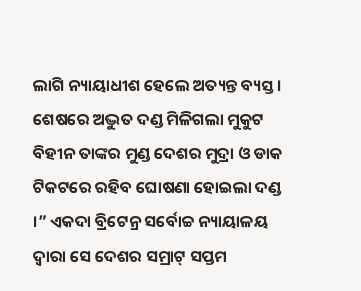ଲାଗି ନ୍ୟାୟାଧୀଶ ହେଲେ ଅତ୍ୟନ୍ତ ବ୍ୟସ୍ତ । ଶେଷରେ ଅଦ୍ଭୁତ ଦଣ୍ଡ ମିଳିଗଲା ମୁକୁଟ ବିହୀନ ତାଙ୍କର ମୁଣ୍ଡ ଦେଶର ମୁଦ୍ରା ଓ ଡାକ ଟିକଟରେ ରହିବ ଘୋଷଣା ହୋଇଲା ଦଣ୍ଡ ।” ଏକଦା ବ୍ରିଟେନ୍ର ସର୍ବୋଚ୍ଚ ନ୍ୟାୟାଳୟ ଦ୍ୱାରା ସେ ଦେଶର ସମ୍ରାଟ୍ ସପ୍ତମ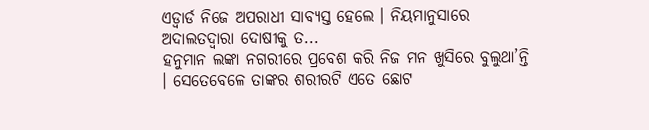ଏଡ୍ୱାର୍ଡ ନିଜେ ଅପରାଧୀ ସାବ୍ୟସ୍ତ ହେଲେ । ନିୟମାନୁସାରେ ଅଦାଲତଦ୍ୱାରା ଦୋଷୀକୁ ତ...
ହନୁମାନ ଲଙ୍କା ନଗରୀରେ ପ୍ରବେଶ କରି ନିଜ ମନ ଖୁସିରେ ବୁଲୁଥା’ନ୍ତି । ସେତେବେଳେ ତାଙ୍କର ଶରୀରଟି ଏତେ ଛୋଟ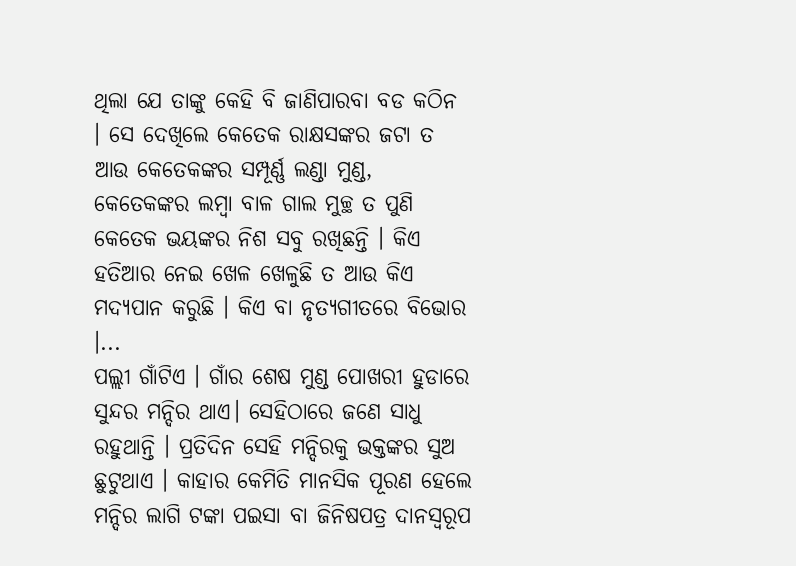ଥିଲା ଯେ ତାଙ୍କୁ କେହି ବି ଜାଣିପାରବା ବଡ କଠିନ । ସେ ଦେଖିଲେ କେତେକ ରାକ୍ଷସଙ୍କର ଜଟା ତ ଆଉ କେତେକଙ୍କର ସମ୍ପୂର୍ଣ୍ଣ ଲଣ୍ଡା ମୁଣ୍ଡ, କେତେକଙ୍କର ଲମ୍ବା ବାଳ ଗାଲ ମୁଚ୍ଛ ତ ପୁଣି କେତେକ ଭୟଙ୍କର ନିଶ ସବୁ ରଖିଛନ୍ତି । କିଏ ହତିଆର ନେଇ ଖେଳ ଖେଳୁଛି ତ ଆଉ କିଏ ମଦ୍ୟପାନ କରୁଛି । କିଏ ବା ନୃତ୍ୟଗୀତରେ ବିଭୋର ।...
ପଲ୍ଲୀ ଗାଁଟିଏ । ଗାଁର ଶେଷ ମୁଣ୍ଡ ପୋଖରୀ ହୁଡାରେ ସୁନ୍ଦର ମନ୍ଦିର ଥାଏ। ସେହିଠାରେ ଜଣେ ସାଧୁ ରହୁଥାନ୍ତି । ପ୍ରତିଦିନ ସେହି ମନ୍ଦିରକୁ ଭକ୍ତଙ୍କର ସୁଅ ଛୁଟୁଥାଏ । କାହାର କେମିତି ମାନସିକ ପୂରଣ ହେଲେ ମନ୍ଦିର ଲାଗି ଟଙ୍କା ପଇସା ବା ଜିନିଷପତ୍ର ଦାନସ୍ୱରୂପ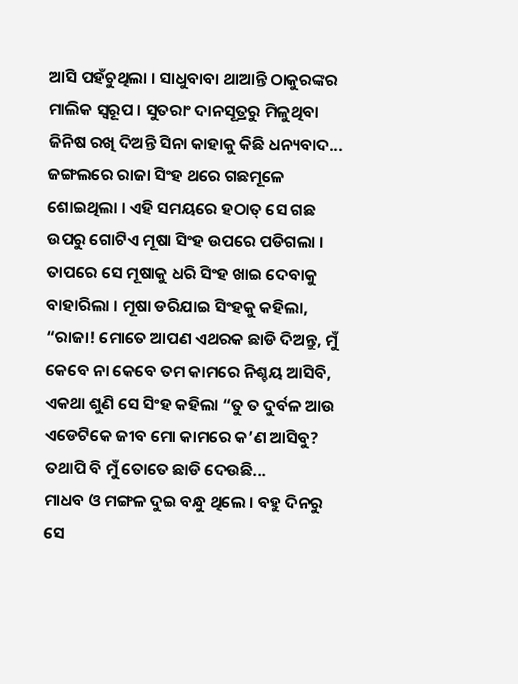ଆସି ପହଁଚୁଥିଲା । ସାଧୁବାବା ଥାଆନ୍ତି ଠାକୁରଙ୍କର ମାଲିକ ସ୍ୱରୂପ । ସୁତରାଂ ଦାନସୂତ୍ରରୁ ମିଳୁଥିବା ଜିନିଷ ରଖି ଦିଅନ୍ତି ସିନା କାହାକୁ କିଛି ଧନ୍ୟବାଦ...
ଜଙ୍ଗଲରେ ରାଜା ସିଂହ ଥରେ ଗଛମୂଳେ ଶୋଇଥିଲା । ଏହି ସମୟରେ ହଠାତ୍ ସେ ଗଛ ଉପରୁ ଗୋଟିଏ ମୂଷା ସିଂହ ଉପରେ ପଡିଗଲା । ତାପରେ ସେ ମୂଷାକୁ ଧରି ସିଂହ ଖାଇ ଦେବାକୁ ବାହାରିଲା । ମୂଷା ଡରିଯାଇ ସିଂହକୁ କହିଲା, “ରାଜା! ମୋତେ ଆପଣ ଏଥରକ ଛାଡି ଦିଅନ୍ତୁ, ମୁଁ କେବେ ନା କେବେ ତମ କାମରେ ନିଶ୍ଚୟ ଆସିବି, ଏକଥା ଶୁଣି ସେ ସିଂହ କହିଲା “ତୁ ତ ଦୁର୍ବଳ ଆଉ ଏଡେଟିକେ ଜୀବ ମୋ କାମରେ କ’ଣ ଆସିବୁ? ତଥାପି ବି ମୁଁ ତୋତେ ଛାଡି ଦେଉଛି...
ମାଧବ ଓ ମଙ୍ଗଳ ଦୁଇ ବନ୍ଧୁ ଥିଲେ । ବହୁ ଦିନରୁ ସେ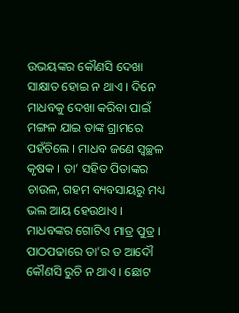ଉଭୟଙ୍କର କୌଣସି ଦେଖା ସାକ୍ଷାତ ହୋଇ ନ ଥାଏ । ଦିନେ ମାଧବକୁ ଦେଖା କରିବା ପାଇଁ ମଙ୍ଗଳ ଯାଇ ତାଙ୍କ ଗ୍ରାମରେ ପହଁଚିଲେ । ମାଧବ ଜଣେ ସ୍ୱଚ୍ଛଳ କୃଷକ । ତା’ ସହିତ ପିତାଙ୍କର ଚାଉଳ, ଗହମ ବ୍ୟବସାୟରୁ ମଧ୍ୟ ଭଲ ଆୟ ହେଉଥାଏ । ମାଧବଙ୍କର ଗୋଟିଏ ମାତ୍ର ପୁତ୍ର । ପାଠପଢାରେ ତା’ର ତ ଆଦୌ କୌଣସି ରୁଚି ନ ଥାଏ । ଛୋଟ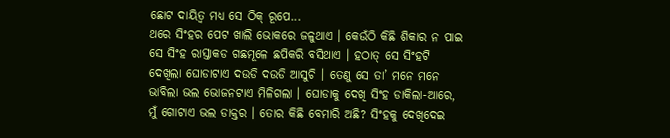ଛୋଟ ଦାୟିତ୍ୱ ମଧ୍ୟ ସେ ଠିକ୍ ରୂପେ...
ଥରେ ସିଂହର ପେଟ ଖାଲି ଭୋକରେ ଜଳୁଥାଏ । କେଉଁଠି କିଛି ଶିକାର ନ ପାଇ ସେ ସିଂହ ରାସ୍ତାକଡ ଗଛମୂଳେ ଛପିକରି ବସିଥାଏ । ହଠାତ୍ ସେ ସିଂହଟି ଦେଖିଲା ଘୋଡାଟାଏ ଦଉଡି ଦଉଡି ଆସୁଚି । ତେଣୁ ସେ ତା’ ମନେ ମନେ ଭାବିଲା ଭଲ ଭୋଜନଟାଏ ମିଳିଗଲା । ଘୋଡାକୁ ଦେଖି ସିଂହ ଡାକିଲା-ଆରେ, ମୁଁ ଗୋଟାଏ ଭଲ ଡାକ୍ତର । ତୋର କିଛି ବେମାରି ଅଛି? ସିଂହକୁ ଦେଖିଦେଇ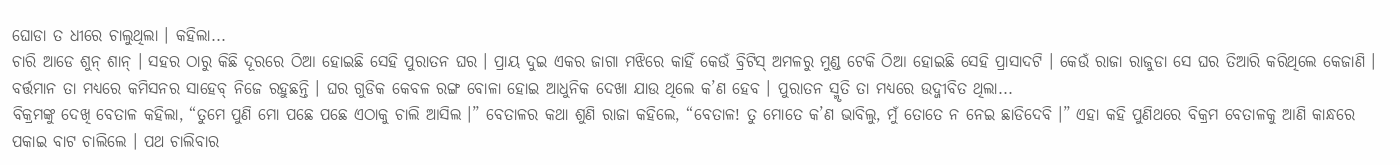ଘୋଡା ତ ଧୀରେ ଚାଲୁଥିଲା । କହିଲା...
ଚାରି ଆଡେ ଶୁନ୍ ଶାନ୍ । ସହର ଠାରୁ କିଛି ଦୂରରେ ଠିଆ ହୋଇଛି ସେହି ପୁରାତନ ଘର । ପ୍ରାୟ ଦୁଇ ଏକର ଜାଗା ମଝିରେ କାହିଁ କେଉଁ ବ୍ରିଟିସ୍ ଅମଳରୁ ମୁଣ୍ଡ ଟେକି ଠିଆ ହୋଇଛି ସେହି ପ୍ରାସାଦଟି । କେଉଁ ରାଜା ରାଜୁଡା ସେ ଘର ତିଆରି କରିଥିଲେ କେଜାଣି । ବର୍ତ୍ତମାନ ତା ମଧ୍ୟରେ କମିସନର ସାହେବ୍ ନିଜେ ରହୁଛନ୍ତି । ଘର ଗୁଡିକ କେବଳ ରଙ୍ଗ ବୋଳା ହୋଇ ଆଧୁନିକ ଦେଖା ଯାଉ ଥିଲେ କ’ଣ ହେବ । ପୁରାତନ ସ୍ମୃତି ତା ମଧ୍ୟରେ ଉଦ୍ଜୀବିତ ଥିଲା...
ବିକ୍ରମଙ୍କୁ ଦେଖି ବେତାଳ କହିଲା, “ତୁମେ ପୁଣି ମୋ ପଛେ ପଛେ ଏଠାକୁ ଚାଲି ଆସିଲ ।” ବେତାଳର କଥା ଶୁଣି ରାଜା କହିଲେ, “ବେତାଳ! ତୁ ମୋତେ କ’ଣ ଭାବିଲୁ, ମୁଁ ତୋତେ ନ ନେଇ ଛାଡିଦେବି ।” ଏହା କହି ପୁଣିଥରେ ବିକ୍ରମ ବେତାଳକୁ ଆଣି କାନ୍ଧରେ ପକାଇ ବାଟ ଚାଲିଲେ । ପଥ ଚାଲିବାର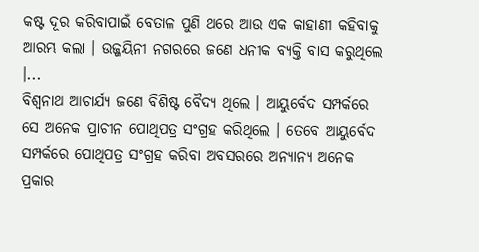କଷ୍ଟ ଦୂର କରିବାପାଇଁ ବେତାଳ ପୁଣି ଥରେ ଆଉ ଏକ କାହାଣୀ କହିବାକୁ ଆରମ୍ଭ କଲା । ଉଜ୍ଜୟିନୀ ନଗରରେ ଜଣେ ଧନୀକ ବ୍ୟକ୍ତି ବାସ କରୁଥିଲେ ।...
ବିଶ୍ୱନାଥ ଆଚାର୍ଯ୍ୟ ଜଣେ ବିଶିଷ୍ଟ ବୈଦ୍ୟ ଥିଲେ । ଆୟୁର୍ବେଦ ସମ୍ପର୍କରେ ସେ ଅନେକ ପ୍ରାଚୀନ ପୋଥିପତ୍ର ସଂଗ୍ରହ କରିଥିଲେ । ତେବେ ଆୟୁର୍ବେଦ ସମ୍ପର୍କରେ ପୋଥିପତ୍ର ସଂଗ୍ରହ କରିବା ଅବସରରେ ଅନ୍ୟାନ୍ୟ ଅନେକ ପ୍ରକାର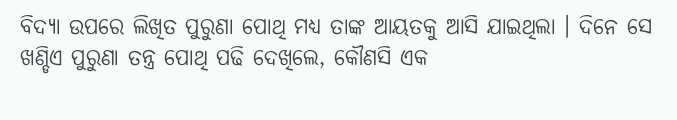ବିଦ୍ୟା ଉପରେ ଲିଖିତ ପୁରୁଣା ପୋଥି ମଧ୍ୟ ତାଙ୍କ ଆୟତକୁ ଆସି ଯାଇଥିଲା । ଦିନେ ସେ ଖଣ୍ଡିଏ ପୁରୁଣା ତନ୍ତ୍ର ପୋଥି ପଢି ଦେଖିଲେ, କୌଣସି ଏକ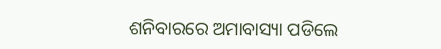ଶନିବାରରେ ଅମାବାସ୍ୟା ପଡିଲେ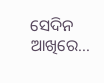ସେଦିନ ଆଖିରେ...